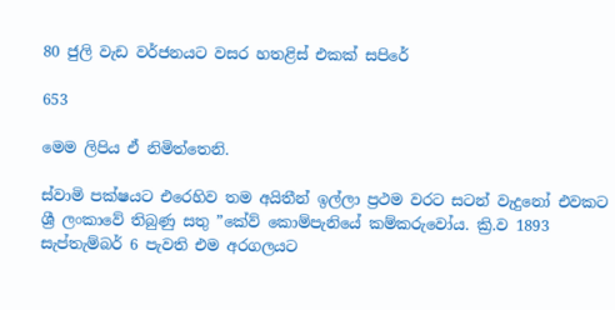80 ජුලි වැඩ වර්ජනයට වසර හතළිස් එකක් සපිරේ

653

මෙම ලිපිය ඒ නිමිත්තෙනි.

ස්වාමි පක්ෂයට එරෙහිව තම අයිතීන් ඉල්ලා ප්‍රථම වරට සටන් වැදුනෝ එවකට ශ්‍රී ලංකාවේ තිබුණු සතු ”කේව් කොම්පැනියේ කම්කරුවෝය. ක්‍රි.ව 1893 සැප්තැම්බර් 6 පැවති එම අරගලයට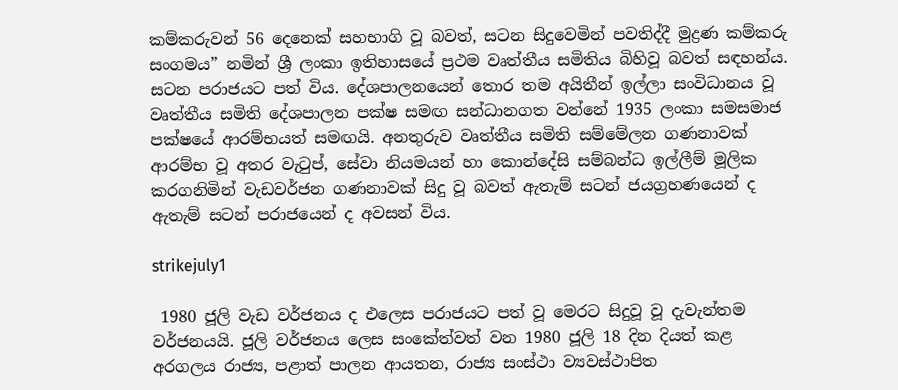කම්කරුවන් 56 දෙනෙක් සහභාගි වූ බවත්, සටන සිදුවෙමින් පවතිද්දී මුද්‍රණ කම්කරු සංගමය” නමින් ශ්‍රී ලංකා ඉතිහාසයේ ප්‍රථම වෘත්තීය සමිතිය බිහිවූ බවත් සඳහන්ය. සටන පරාජයට පත් විය. දේශපාලනයෙන් තොර තම අයිතීන් ඉල්ලා සංවිධානය වූ වෘත්තීය සමිති දේශපාලන පක්ෂ සමඟ සන්ධානගත වන්නේ 1935 ලංකා සමසමාජ පක්ෂයේ ආරම්භයත් සමඟයි. අනතුරුව වෘත්තීය සමිති සම්මේලන ගණනාවක් ආරම්භ වූ අතර වැටුප්, සේවා නියමයන් හා කොන්දේසි සම්බන්ධ ඉල්ලීම් මූලික කරගනිමින් වැඩවර්ජන ගණනාවක් සිදු වූ බවත් ඇතැම් සටන් ජයග්‍රහණයෙන් ද ඇතැම් සටන් පරාජයෙන් ද අවසන් විය.

strikejuly1

 1980 ජූලි වැඩ වර්ජනය ද එලෙස පරාජයට පත් වූ මෙරට සිදුවූ වූ දැවැන්තම වර්ජනයයි. ජූලි වර්ජනය ලෙස සංකේත්වත් වන 1980 ජූලි 18 දින දියත් කළ අරගලය රාජ්‍ය, පළාත් පාලන ආයතන, රාජ්‍ය සංස්ථා ව්‍යවස්ථාපිත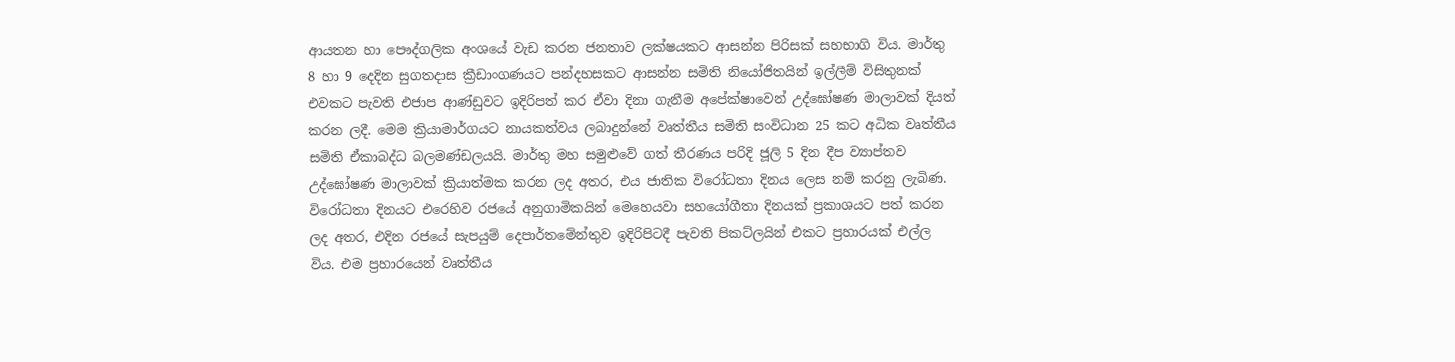ආයතන හා පෞද්ගලික අංශයේ වැඩ කරන ජනතාව ලක්ෂයකට ආසන්න පිරිසක් සහභාගි විය. මාර්තු 8 හා 9 දෙදින සුගතදාස ක්‍රීඩාංගණයට පන්දහසකට ආසන්න සමිති නියෝජිතයින් ඉල්ලීම් විසිතුනක් එවකට පැවති එජාප ආණ්ඩුවට ඉදිරිපත් කර ඒවා දිනා ගැනීම අපේක්ෂාවෙන් උද්ඝෝෂණ මාලාවක් දියත් කරන ලදී. මෙම ක්‍රියාමාර්ගයට නායකත්වය ලබාදුන්නේ වෘත්තීය සමිති සංවිධාන 25 කට අධික වෘත්තීය සමිති ඒකාබද්ධ බලමණ්ඩලයයි. මාර්තු මහ සමුළුවේ ගත් තීරණය පරිදි ජූලි 5 දින දීප ව්‍යාප්තව උද්ඝෝෂණ මාලාවක් ක්‍රියාත්මක කරන ලද අතර, එය ජාතික විරෝධතා දිනය ලෙස නම් කරනු ලැබිණ. විරෝධතා දිනයට එරෙහිව රජයේ අනුගාමිකයින් මෙහෙයවා සහයෝගීතා දිනයක් ප්‍රකාශයට පත් කරන ලද අතර, එදින රජයේ සැපයුම් දෙපාර්තමේන්තුව ඉදිරිපිටදී පැවති පිකට්ලයින් එකට ප්‍රහාරයක් එල්ල විය. එම ප්‍රහාරයෙන් වෘත්තීය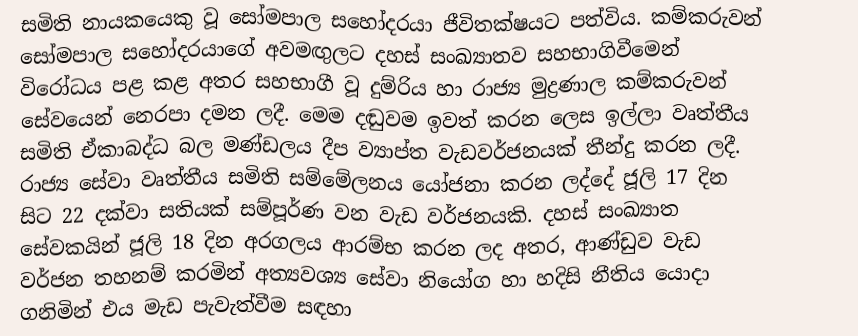සමිති නායකයෙකු වූ සෝමපාල සහෝදරයා ජීවිතක්ෂයට පත්විය. කම්කරුවන් සෝමපාල සහෝදරයාගේ අවමඟුලට දහස් සංඛ්‍යාතව සහභාගිවීමෙන් විරෝධය පළ කළ අතර සහභාගී වූ දුම්රිය හා රාජ්‍ය මුද්‍රණාල කම්කරුවන් සේවයෙන් නෙරපා දමන ලදී. මෙම දඬුවම ඉවත් කරන ලෙස ඉල්ලා වෘත්තීය සමිති ඒකාබද්ධ බල මණ්ඩලය දීප ව්‍යාප්ත වැඩවර්ජනයක් තීන්දු කරන ලදී. රාජ්‍ය සේවා වෘත්තීය සමිති සම්මේලනය යෝජනා කරන ලද්දේ ජූලි 17 දින සිට 22 දක්වා සතියක් සම්පූර්ණ වන වැඩ වර්ජනයකි. දහස් සංඛ්‍යාත සේවකයින් ජූලි 18 දින අරගලය ආරම්භ කරන ලද අතර, ආණ්ඩුව වැඩ වර්ජන තහනම් කරමින් අත්‍යවශ්‍ය සේවා නියෝග හා හදිසි නීතිය යොදා ගනිමින් එය මැඩ පැවැත්වීම සඳහා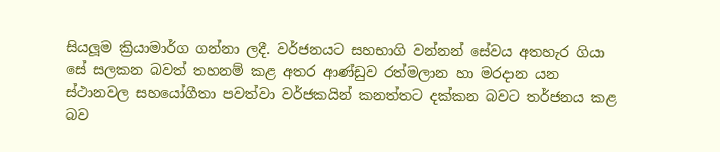සියලූම ක්‍රියාමාර්ග ගන්නා ලදී. වර්ජනයට සහභාගි වන්නන් සේවය අතහැර ගියා සේ සලකන බවත් තහනම් කළ අතර ආණ්ඩුව රත්මලාන හා මරදාන යන ස්ථානවල සහයෝගීතා පවත්වා වර්ජකයින් කනත්තට දක්කන බවට තර්ජනය කළ බව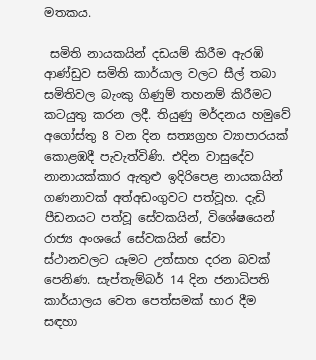මතකය.

 සමිති නායකයින් දඩයම් කිරීම ඇරඹි ආණ්ඩුව සමිති කාර්යාල වලට සීල් තබා සමිතිවල බැංකු ගිණුම් තහනම් කිරීමට කටයුතු කරන ලදී. තියුණු මර්දනය හමුවේ අගෝස්තු 8 වන දින සත්‍යග්‍රහ ව්‍යාපාරයක් කොළඹදී පැවැත්විණි. එදින වාසුදේව නානායක්කාර ඇතුළු ඉදිරිපෙළ නායකයින් ගණනාවක් අත්අඩංගුවට පත්වූහ. දැඩි පීඩනයට පත්වූ සේවකයින්, විශේෂයෙන් රාජ්‍ය අංශයේ සේවකයින් සේවා ස්ථානවලට යෑමට උත්සාහ දරන බවක් පෙනිණ. සැප්තැම්බර් 14 දින ජනාධිපති කාර්යාලය වෙත පෙත්සමක් භාර දීම සඳහා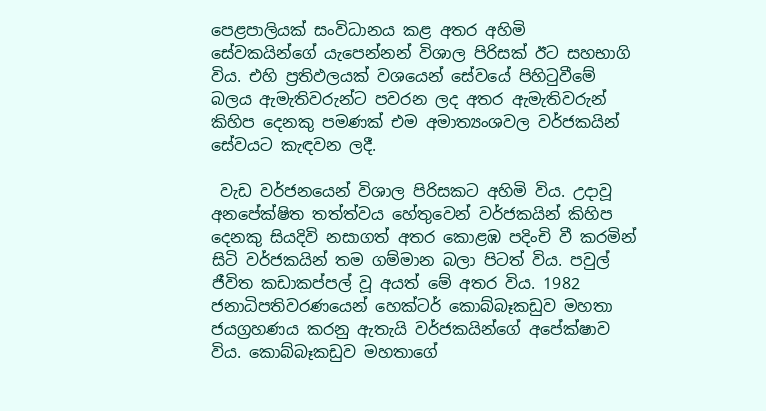පෙළපාලියක් සංවිධානය කළ අතර අහිමි සේවකයින්ගේ යැපෙන්නන් විශාල පිරිසක් ඊට සහභාගි විය. එහි ප්‍රතිඵලයක් වශයෙන් සේවයේ පිහිටුවීමේ බලය ඇමැතිවරුන්ට පවරන ලද අතර ඇමැතිවරුන් කිහිප දෙනකු පමණක් එම අමාත්‍යංශවල වර්ජකයින් සේවයට කැඳවන ලදී.

 වැඩ වර්ජනයෙන් විශාල පිරිසකට අහිමි විය. උදාවූ අනපේක්ෂිත තත්ත්වය හේතුවෙන් වර්ජකයින් කිහිප දෙනකු සියදිවි නසාගත් අතර කොළඹ පදිංචි වී කරමින් සිටි වර්ජකයින් තම ගම්මාන බලා පිටත් විය. පවුල් ජීවිත කඩාකප්පල් වූ අයත් මේ අතර විය. 1982 ජනාධිපතිවරණයෙන් හෙක්ටර් කොබ්බෑකඩුව මහතා ජයග්‍රහණය කරනු ඇතැයි වර්ජකයින්ගේ අපේක්ෂාව විය. කොබ්බෑකඩුව මහතාගේ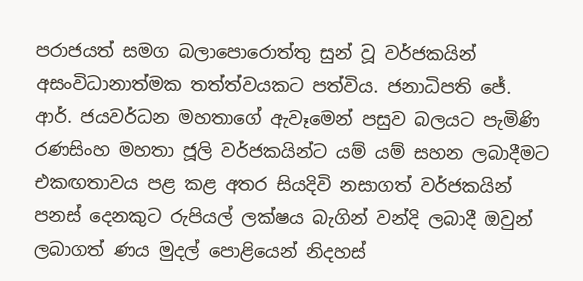පරාජයත් සමග බලාපොරොත්තු සුන් වූ වර්ජකයින් අසංවිධානාත්මක තත්ත්වයකට පත්විය. ජනාධිපති ජේ. ආර්. ජයවර්ධන මහතාගේ ඇවෑමෙන් පසුව බලයට පැමිණි රණසිංහ මහතා ජූලි වර්ජකයින්ට යම් යම් සහන ලබාදීමට එකඟතාවය පළ කළ අතර සියදිවි නසාගත් වර්ජකයින් පනස් දෙනකුට රුපියල් ලක්ෂය බැගින් වන්දි ලබාදී ඔවුන් ලබාගත් ණය මුදල් පොළියෙන් නිදහස්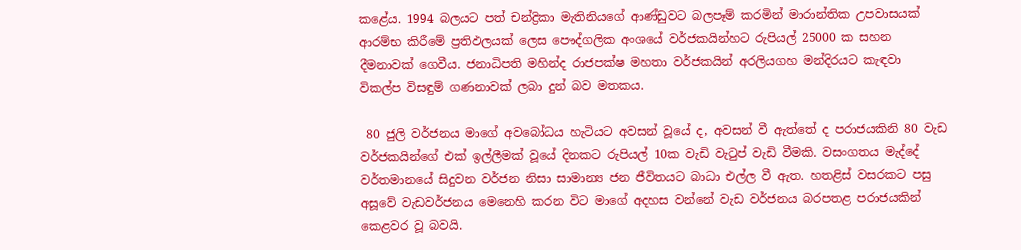කළේය. 1994 බලයට පත් චන්ද්‍රිකා මැතිනියගේ ආණ්ඩුවට බලපෑම් කරමින් මාරාන්තික උපවාසයක් ආරම්භ කිරීමේ ප්‍රතිඵලයක් ලෙස පෞද්ගලික අංශයේ වර්ජකයින්හට රුපියල් 25000 ක සහන දීමනාවක් ගෙවීය. ජනාධිපති මහින්ද රාජපක්ෂ මහතා වර්ජකයින් අරලියගහ මන්දිරයට කැඳවා විකල්ප විසඳුම් ගණනාවක් ලබා දුන් බව මතකය.

 80 ජුලි වර්ජනය මාගේ අවබෝධය හැටියට අවසන් වූයේ ද, අවසන් වී ඇත්තේ ද පරාජයකිනි 80 වැඩ වර්ජකයින්ගේ එක් ඉල්ලීමක් වූයේ දිනකට රුපියල් 10ක වැඩි වැටුප් වැඩි වීමකි. වසංගතය මැද්දේ වර්තමානයේ සිදුවන වර්ජන නිසා සාමාන්‍ය ජන ජීවිතයට බාධා එල්ල වී ඇත. හතළිස් වසරකට පසු අසූවේ වැඩවර්ජනය මෙනෙහි කරන විට මාගේ අදහස වන්නේ වැඩ වර්ජනය බරපතළ පරාජයකින් කෙළවර වූ බවයි.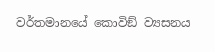වර්තමානයේ කොවිඞ් ව්‍යසනය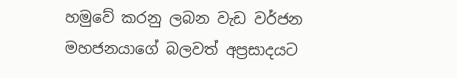හමුවේ කරනු ලබන වැඩ වර්ජන මහජනයාගේ බලවත් අප්‍රසාදයට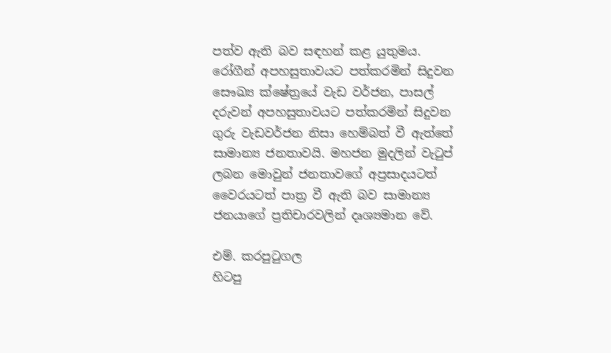පත්ව ඇති බව සඳහන් කළ යුතුමය. රෝගීන් අපහසුතාවයට පත්කරමින් සිදුවන සෞඛ්‍ය ක්ෂේත්‍රයේ වැඩ වර්ජන, පාසල් දරුවන් අපහසුතාවයට පත්කරමින් සිදුවන ගුරු වැඩවර්ජන නිසා හෙම්බත් වී ඇත්තේ සාමාන්‍ය ජනතාවයි. මහජන මුදලින් වැටුප් ලබන මොවුන් ජනතාවගේ අප්‍රසාදයටත් වෛරයටත් පාත්‍ර වී ඇති බව සාමාන්‍ය ජනයාගේ ප්‍රතිචාරවලින් දෘශ්‍යමාන වේ.

එම්. කරපුටුගල
හිටපු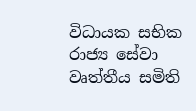විධායක සභික
රාජ්‍ය සේවා වෘත්තීය සමිති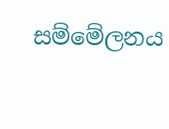සම්මේලනය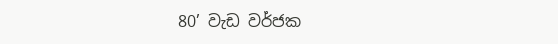80’ වැඩ වර්ජක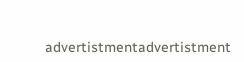advertistmentadvertistment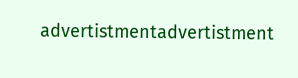advertistmentadvertistment